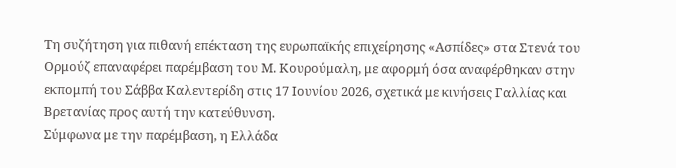Τη συζήτηση για πιθανή επέκταση της ευρωπαϊκής επιχείρησης «Ασπίδες» στα Στενά του Ορμούζ επαναφέρει παρέμβαση του Μ. Κουρούμαλη, με αφορμή όσα αναφέρθηκαν στην εκπομπή του Σάββα Καλεντερίδη στις 17 Ιουνίου 2026, σχετικά με κινήσεις Γαλλίας και Βρετανίας προς αυτή την κατεύθυνση.
Σύμφωνα με την παρέμβαση, η Ελλάδα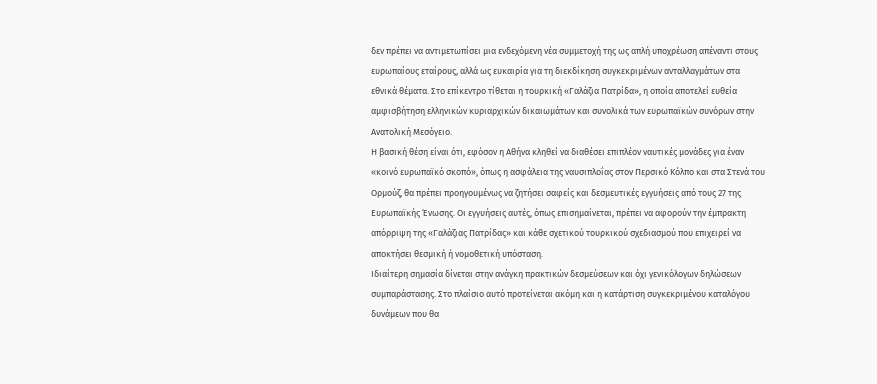δεν πρέπει να αντιμετωπίσει μια ενδεχόμενη νέα συμμετοχή της ως απλή υποχρέωση απέναντι στους ευρωπαίους εταίρους, αλλά ως ευκαιρία για τη διεκδίκηση συγκεκριμένων ανταλλαγμάτων στα εθνικά θέματα. Στο επίκεντρο τίθεται η τουρκική «Γαλάζια Πατρίδα», η οποία αποτελεί ευθεία αμφισβήτηση ελληνικών κυριαρχικών δικαιωμάτων και συνολικά των ευρωπαϊκών συνόρων στην Ανατολική Μεσόγειο.
Η βασική θέση είναι ότι, εφόσον η Αθήνα κληθεί να διαθέσει επιπλέον ναυτικές μονάδες για έναν «κοινό ευρωπαϊκό σκοπό», όπως η ασφάλεια της ναυσιπλοΐας στον Περσικό Κόλπο και στα Στενά του Ορμούζ, θα πρέπει προηγουμένως να ζητήσει σαφείς και δεσμευτικές εγγυήσεις από τους 27 της Ευρωπαϊκής Ένωσης. Οι εγγυήσεις αυτές, όπως επισημαίνεται, πρέπει να αφορούν την έμπρακτη απόρριψη της «Γαλάζιας Πατρίδας» και κάθε σχετικού τουρκικού σχεδιασμού που επιχειρεί να αποκτήσει θεσμική ή νομοθετική υπόσταση.
Ιδιαίτερη σημασία δίνεται στην ανάγκη πρακτικών δεσμεύσεων και όχι γενικόλογων δηλώσεων συμπαράστασης. Στο πλαίσιο αυτό προτείνεται ακόμη και η κατάρτιση συγκεκριμένου καταλόγου δυνάμεων που θα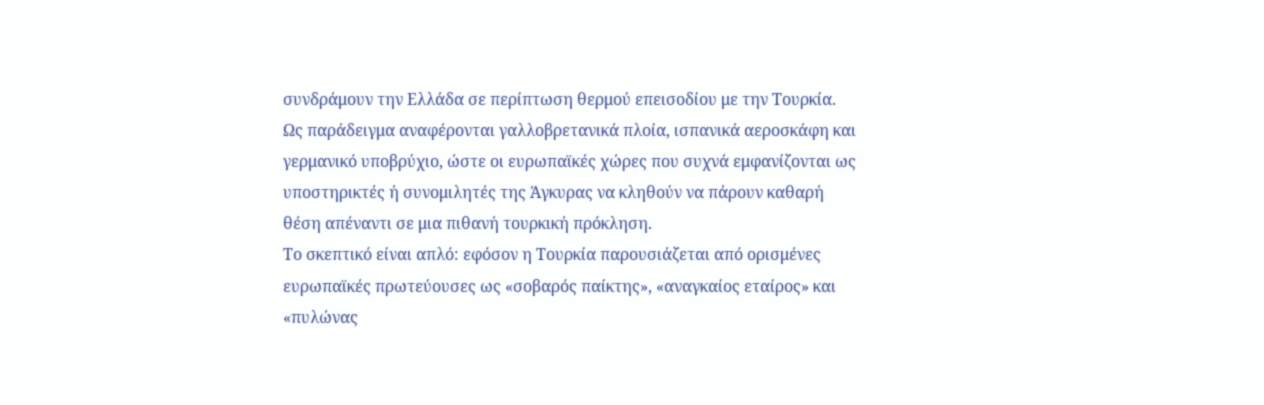συνδράμουν την Ελλάδα σε περίπτωση θερμού επεισοδίου με την Τουρκία. Ως παράδειγμα αναφέρονται γαλλοβρετανικά πλοία, ισπανικά αεροσκάφη και γερμανικό υποβρύχιο, ώστε οι ευρωπαϊκές χώρες που συχνά εμφανίζονται ως υποστηρικτές ή συνομιλητές της Άγκυρας να κληθούν να πάρουν καθαρή θέση απέναντι σε μια πιθανή τουρκική πρόκληση.
Το σκεπτικό είναι απλό: εφόσον η Τουρκία παρουσιάζεται από ορισμένες ευρωπαϊκές πρωτεύουσες ως «σοβαρός παίκτης», «αναγκαίος εταίρος» και «πυλώνας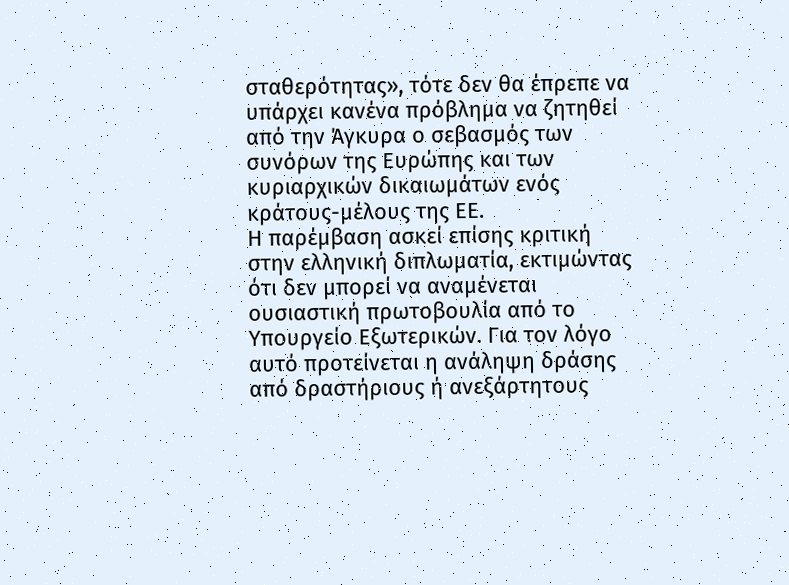σταθερότητας», τότε δεν θα έπρεπε να υπάρχει κανένα πρόβλημα να ζητηθεί από την Άγκυρα ο σεβασμός των συνόρων της Ευρώπης και των κυριαρχικών δικαιωμάτων ενός κράτους-μέλους της ΕΕ.
Η παρέμβαση ασκεί επίσης κριτική στην ελληνική διπλωματία, εκτιμώντας ότι δεν μπορεί να αναμένεται ουσιαστική πρωτοβουλία από το Υπουργείο Εξωτερικών. Για τον λόγο αυτό προτείνεται η ανάληψη δράσης από δραστήριους ή ανεξάρτητους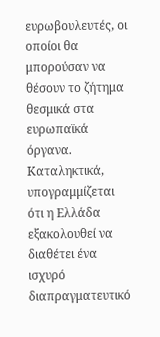ευρωβουλευτές, οι οποίοι θα μπορούσαν να θέσουν το ζήτημα θεσμικά στα ευρωπαϊκά όργανα.
Καταληκτικά, υπογραμμίζεται ότι η Ελλάδα εξακολουθεί να διαθέτει ένα ισχυρό διαπραγματευτικό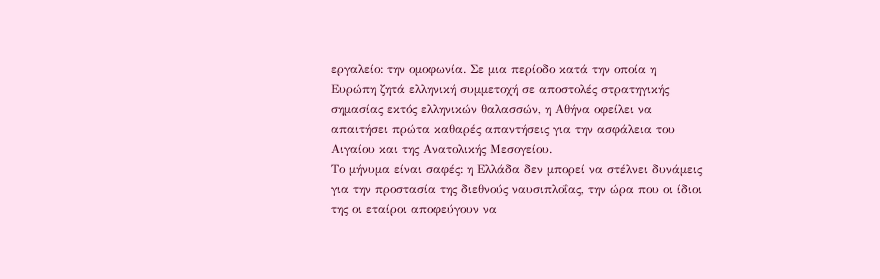εργαλείο: την ομοφωνία. Σε μια περίοδο κατά την οποία η Ευρώπη ζητά ελληνική συμμετοχή σε αποστολές στρατηγικής σημασίας εκτός ελληνικών θαλασσών, η Αθήνα οφείλει να απαιτήσει πρώτα καθαρές απαντήσεις για την ασφάλεια του Αιγαίου και της Ανατολικής Μεσογείου.
Το μήνυμα είναι σαφές: η Ελλάδα δεν μπορεί να στέλνει δυνάμεις για την προστασία της διεθνούς ναυσιπλοΐας, την ώρα που οι ίδιοι της οι εταίροι αποφεύγουν να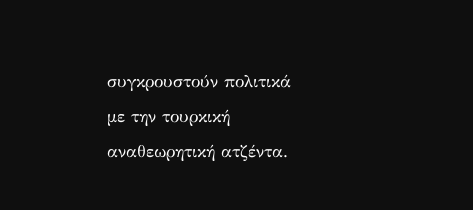συγκρουστούν πολιτικά με την τουρκική αναθεωρητική ατζέντα.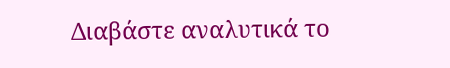Διαβάστε αναλυτικά το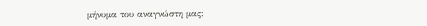μήνυμα του αναγνώστη μας: